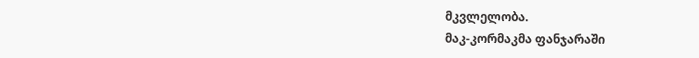მკვლელობა.
მაკ-კორმაკმა ფანჯარაში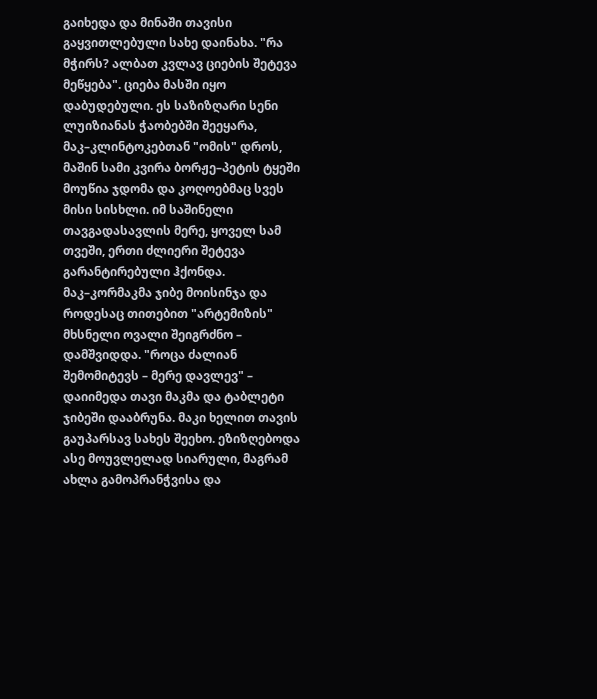გაიხედა და მინაში თავისი გაყვითლებული სახე დაინახა. "რა მჭირს? ალბათ კვლავ ციების შეტევა მეწყება". ციება მასში იყო დაბუდებული. ეს საზიზღარი სენი ლუიზიანას ჭაობებში შეეყარა, მაკ–კლინტოკებთან "ომის" დროს, მაშინ სამი კვირა ბორჟე–პეტის ტყეში მოუწია ჯდომა და კოღოებმაც სვეს მისი სისხლი. იმ საშინელი თავგადასავლის მერე, ყოველ სამ თვეში, ერთი ძლიერი შეტევა გარანტირებული ჰქონდა. მაკ–კორმაკმა ჯიბე მოისინჯა და როდესაც თითებით "არტემიზის" მხსნელი ოვალი შეიგრძნო – დამშვიდდა. "როცა ძალიან შემომიტევს – მერე დავლევ" – დაიიმედა თავი მაკმა და ტაბლეტი ჯიბეში დააბრუნა. მაკი ხელით თავის გაუპარსავ სახეს შეეხო. ეზიზღებოდა ასე მოუვლელად სიარული, მაგრამ ახლა გამოპრანჭვისა და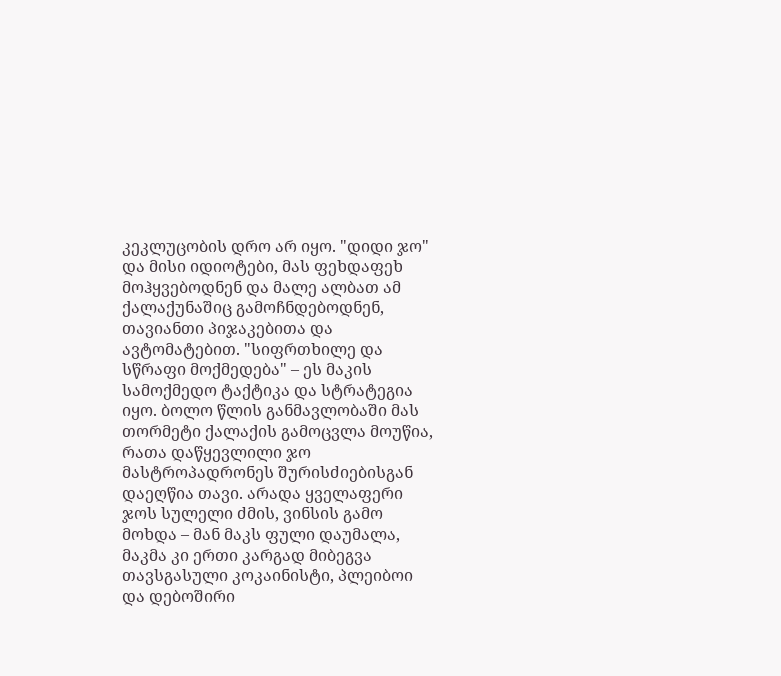კეკლუცობის დრო არ იყო. "დიდი ჯო" და მისი იდიოტები, მას ფეხდაფეხ მოჰყვებოდნენ და მალე ალბათ ამ ქალაქუნაშიც გამოჩნდებოდნენ, თავიანთი პიჯაკებითა და ავტომატებით. "სიფრთხილე და სწრაფი მოქმედება" – ეს მაკის სამოქმედო ტაქტიკა და სტრატეგია იყო. ბოლო წლის განმავლობაში მას თორმეტი ქალაქის გამოცვლა მოუწია, რათა დაწყევლილი ჯო მასტროპადრონეს შურისძიებისგან დაეღწია თავი. არადა ყველაფერი ჯოს სულელი ძმის, ვინსის გამო მოხდა – მან მაკს ფული დაუმალა, მაკმა კი ერთი კარგად მიბეგვა თავსგასული კოკაინისტი, პლეიბოი და დებოშირი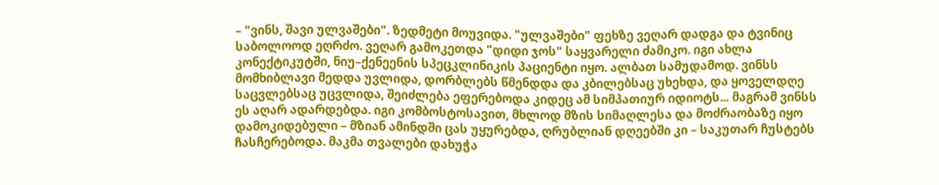– "ვინს, შავი ულვაშები". ზედმეტი მოუვიდა. "ულვაშები" ფეხზე ვეღარ დადგა და ტვინიც საბოლოოდ ეღრძო. ვეღარ გამოკეთდა "დიდი ჯოს" საყვარელი ძამიკო. იგი ახლა კონექტიკუტში, ნიუ–ქენეენის სპეცკლინიკის პაციენტი იყო. ალბათ სამუდამოდ. ვინსს მომხიბლავი მედდა უვლიდა, დორბლებს წმენდდა და კბილებსაც უხეხდა, და ყოველდღე საცვლებსაც უცვლიდა, შეიძლება ეფერებოდა კიდეც ამ სიმპათიურ იდიოტს... მაგრამ ვინსს ეს აღარ ადარდებდა. იგი კომბოსტოსავით, მხლოდ მზის სიმაღლესა და მოძრაობაზე იყო დამოკიდებული – მზიან ამინდში ცას უყურებდა, ღრუბლიან დღეებში კი – საკუთარ ჩუსტებს ჩასჩერებოდა. მაკმა თვალები დახუჭა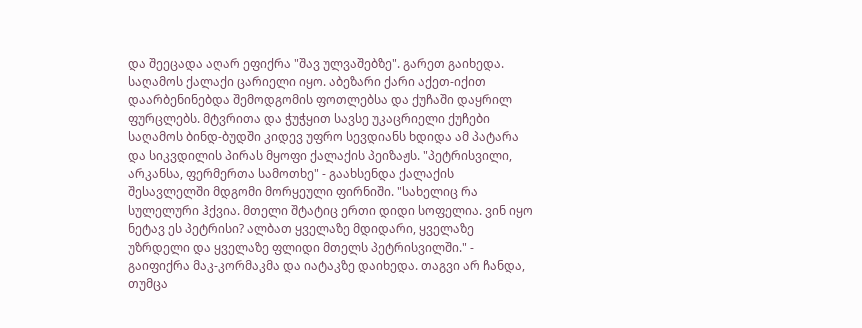და შეეცადა აღარ ეფიქრა "შავ ულვაშებზე". გარეთ გაიხედა. საღამოს ქალაქი ცარიელი იყო. აბეზარი ქარი აქეთ-იქით დაარბენინებდა შემოდგომის ფოთლებსა და ქუჩაში დაყრილ ფურცლებს. მტვრითა და ჭუჭყით სავსე უკაცრიელი ქუჩები საღამოს ბინდ-ბუდში კიდევ უფრო სევდიანს ხდიდა ამ პატარა და სიკვდილის პირას მყოფი ქალაქის პეიზაჟს. "პეტრისვილი, არკანსა, ფერმერთა სამოთხე" - გაახსენდა ქალაქის შესავლელში მდგომი მორყეული ფირნიში. "სახელიც რა სულელური ჰქვია. მთელი შტატიც ერთი დიდი სოფელია. ვინ იყო ნეტავ ეს პეტრისი? ალბათ ყველაზე მდიდარი, ყველაზე უზრდელი და ყველაზე ფლიდი მთელს პეტრისვილში." - გაიფიქრა მაკ-კორმაკმა და იატაკზე დაიხედა. თაგვი არ ჩანდა, თუმცა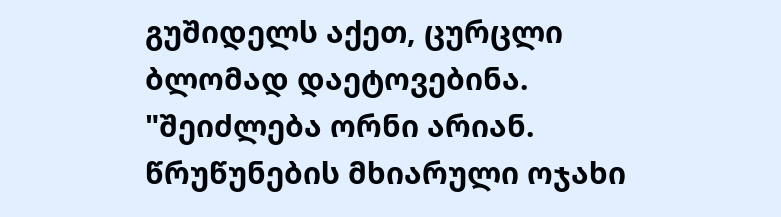გუშიდელს აქეთ, ცურცლი ბლომად დაეტოვებინა. "შეიძლება ორნი არიან. წრუწუნების მხიარული ოჯახი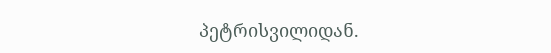პეტრისვილიდან.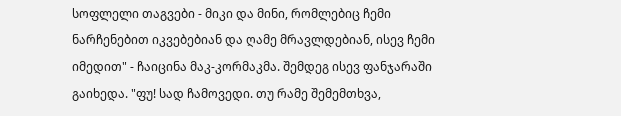სოფლელი თაგვები - მიკი და მინი, რომლებიც ჩემი ნარჩენებით იკვებებიან და ღამე მრავლდებიან, ისევ ჩემი იმედით" - ჩაიცინა მაკ-კორმაკმა. შემდეგ ისევ ფანჯარაში გაიხედა. "ფუ! სად ჩამოვედი. თუ რამე შემემთხვა,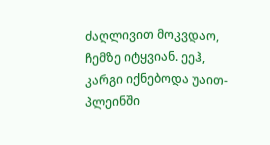ძაღლივით მოკვდაო, ჩემზე იტყვიან. ეეჰ, კარგი იქნებოდა უაით-პლეინში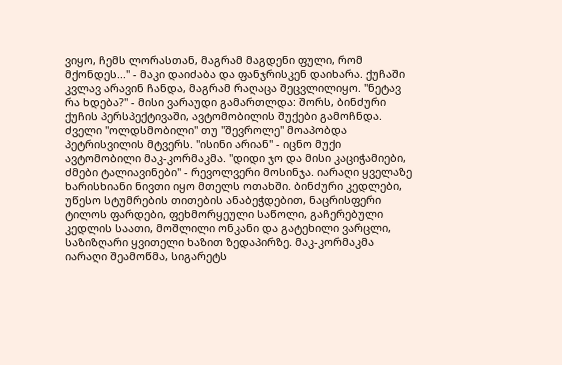ვიყო, ჩემს ლორასთან, მაგრამ მაგდენი ფული, რომ მქონდეს..." - მაკი დაიძაბა და ფანჯრისკენ დაიხარა. ქუჩაში კვლავ არავინ ჩანდა, მაგრამ რაღაცა შეცვლილიყო. "ნეტავ რა ხდება?" - მისი ვარაუდი გამართლდა: შორს, ბინძური ქუჩის პერსპექტივაში, ავტომობილის შუქები გამოჩნდა. ძველი "ოლდსმობილი" თუ "შევროლე" მოაპობდა პეტრისვილის მტვერს. "ისინი არიან" - იცნო მუქი ავტომობილი მაკ-კორმაკმა. "დიდი ჯო და მისი კაციჭამიები, ძმები ტალიავინები" - რევოლვერი მოსინჯა. იარაღი ყველაზე ხარისხიანი ნივთი იყო მთელს ოთახში. ბინძური კედლები, უწესო სტუმრების თითების ანაბეჭდებით, ნაცრისფერი ტილოს ფარდები, ფეხმორყეული საწოლი, გაჩერებული კედლის საათი, მოშლილი ონკანი და გატეხილი ვარცლი, საზიზღარი ყვითელი ხაზით ზედაპირზე. მაკ-კორმაკმა იარაღი შეამოწმა, სიგარეტს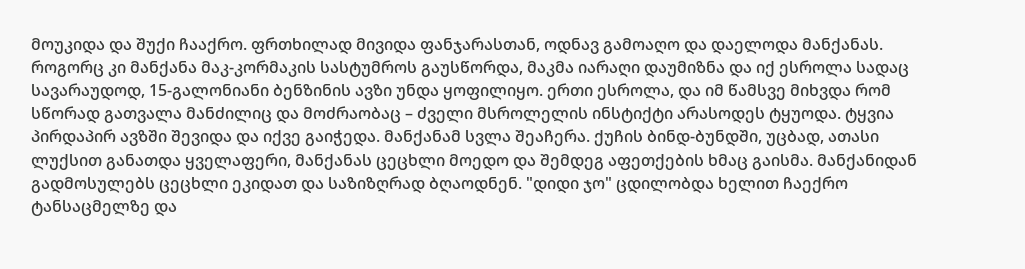მოუკიდა და შუქი ჩააქრო. ფრთხილად მივიდა ფანჯარასთან, ოდნავ გამოაღო და დაელოდა მანქანას. როგორც კი მანქანა მაკ-კორმაკის სასტუმროს გაუსწორდა, მაკმა იარაღი დაუმიზნა და იქ ესროლა სადაც სავარაუდოდ, 15-გალონიანი ბენზინის ავზი უნდა ყოფილიყო. ერთი ესროლა, და იმ წამსვე მიხვდა რომ სწორად გათვალა მანძილიც და მოძრაობაც – ძველი მსროლელის ინსტიქტი არასოდეს ტყუოდა. ტყვია პირდაპირ ავზში შევიდა და იქვე გაიჭედა. მანქანამ სვლა შეაჩერა. ქუჩის ბინდ-ბუნდში, უცბად, ათასი ლუქსით განათდა ყველაფერი, მანქანას ცეცხლი მოედო და შემდეგ აფეთქების ხმაც გაისმა. მანქანიდან გადმოსულებს ცეცხლი ეკიდათ და საზიზღრად ბღაოდნენ. "დიდი ჯო" ცდილობდა ხელით ჩაექრო ტანსაცმელზე და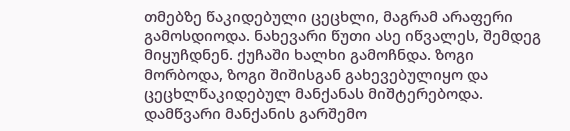თმებზე წაკიდებული ცეცხლი, მაგრამ არაფერი გამოსდიოდა. ნახევარი წუთი ასე იწვალეს, შემდეგ მიყუჩდნენ. ქუჩაში ხალხი გამოჩნდა. ზოგი მორბოდა, ზოგი შიშისგან გახევებულიყო და ცეცხლწაკიდებულ მანქანას მიშტერებოდა. დამწვარი მანქანის გარშემო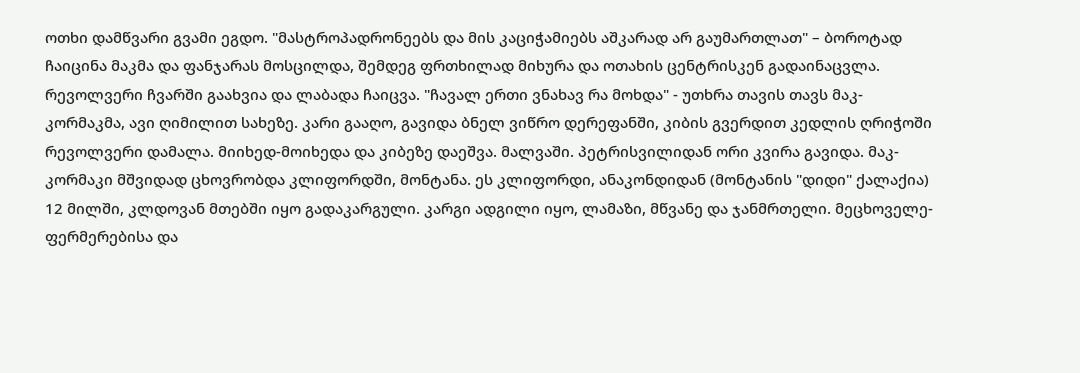ოთხი დამწვარი გვამი ეგდო. "მასტროპადრონეებს და მის კაციჭამიებს აშკარად არ გაუმართლათ" – ბოროტად ჩაიცინა მაკმა და ფანჯარას მოსცილდა, შემდეგ ფრთხილად მიხურა და ოთახის ცენტრისკენ გადაინაცვლა. რევოლვერი ჩვარში გაახვია და ლაბადა ჩაიცვა. "ჩავალ ერთი ვნახავ რა მოხდა" - უთხრა თავის თავს მაკ-კორმაკმა, ავი ღიმილით სახეზე. კარი გააღო, გავიდა ბნელ ვიწრო დერეფანში, კიბის გვერდით კედლის ღრიჭოში რევოლვერი დამალა. მიიხედ-მოიხედა და კიბეზე დაეშვა. მალვაში. პეტრისვილიდან ორი კვირა გავიდა. მაკ-კორმაკი მშვიდად ცხოვრობდა კლიფორდში, მონტანა. ეს კლიფორდი, ანაკონდიდან (მონტანის "დიდი" ქალაქია) 12 მილში, კლდოვან მთებში იყო გადაკარგული. კარგი ადგილი იყო, ლამაზი, მწვანე და ჯანმრთელი. მეცხოველე-ფერმერებისა და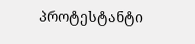პროტესტანტი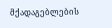მქადაგებლების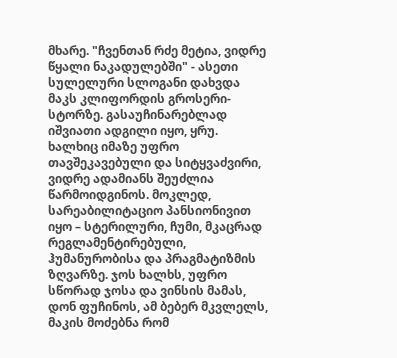მხარე. "ჩვენთან რძე მეტია, ვიდრე წყალი ნაკადულებში" - ასეთი სულელური სლოგანი დახვდა მაკს კლიფორდის გროსერი-სტორზე. გასაუჩინარებლად იშვიათი ადგილი იყო, ყრუ. ხალხიც იმაზე უფრო თავშეკავებული და სიტყვაძვირი, ვიდრე ადამიანს შეუძლია წარმოიდგინოს. მოკლედ, სარეაბილიტაციო პანსიონივით იყო – სტერილური, ჩუმი, მკაცრად რეგლამენტირებული, ჰუმანურობისა და პრაგმატიზმის ზღვარზე. ჯოს ხალხს, უფრო სწორად ჯოსა და ვინსის მამას, დონ ფუჩინოს, ამ ბებერ მკვლელს, მაკის მოძებნა რომ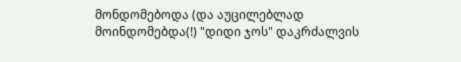მონდომებოდა (და აუცილებლად მოინდომებდა(!) "დიდი ჯოს" დაკრძალვის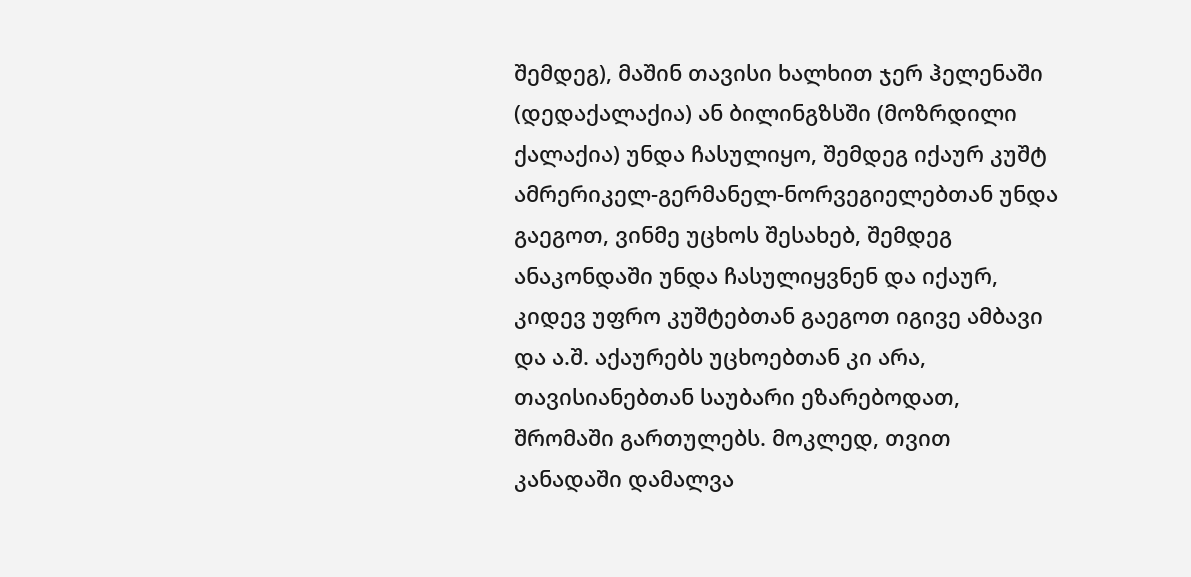შემდეგ), მაშინ თავისი ხალხით ჯერ ჰელენაში (დედაქალაქია) ან ბილინგზსში (მოზრდილი ქალაქია) უნდა ჩასულიყო, შემდეგ იქაურ კუშტ ამრერიკელ-გერმანელ-ნორვეგიელებთან უნდა გაეგოთ, ვინმე უცხოს შესახებ, შემდეგ ანაკონდაში უნდა ჩასულიყვნენ და იქაურ, კიდევ უფრო კუშტებთან გაეგოთ იგივე ამბავი და ა.შ. აქაურებს უცხოებთან კი არა, თავისიანებთან საუბარი ეზარებოდათ, შრომაში გართულებს. მოკლედ, თვით კანადაში დამალვა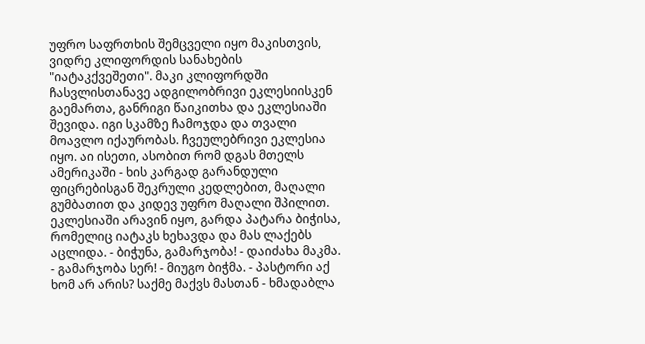უფრო საფრთხის შემცველი იყო მაკისთვის, ვიდრე კლიფორდის სანახების "იატაკქვეშეთი". მაკი კლიფორდში ჩასვლისთანავე ადგილობრივი ეკლესიისკენ გაემართა, განრიგი წაიკითხა და ეკლესიაში შევიდა. იგი სკამზე ჩამოჯდა და თვალი მოავლო იქაურობას. ჩვეულებრივი ეკლესია იყო. აი ისეთი, ასობით რომ დგას მთელს ამერიკაში - ხის კარგად გარანდული ფიცრებისგან შეკრული კედლებით, მაღალი გუმბათით და კიდევ უფრო მაღალი შპილით. ეკლესიაში არავინ იყო, გარდა პატარა ბიჭისა, რომელიც იატაკს ხეხავდა და მას ლაქებს აცლიდა. - ბიჭუნა, გამარჯობა! - დაიძახა მაკმა. - გამარჯობა სერ! - მიუგო ბიჭმა. - პასტორი აქ ხომ არ არის? საქმე მაქვს მასთან - ხმადაბლა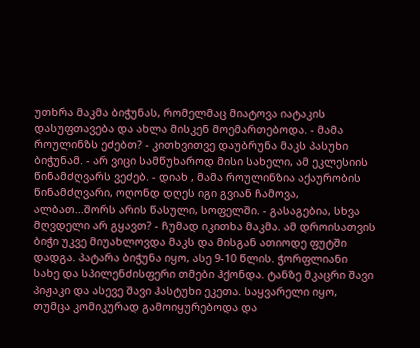უთხრა მაკმა ბიჭუნას, რომელმაც მიატოვა იატაკის დასუფთავება და ახლა მისკენ მოემართებოდა. - მამა როულინზს ეძებთ? - კითხვითვე დაუბრუნა მაკს პასუხი ბიჭუნამ. - არ ვიცი სამწუხაროდ მისი სახელი, ამ ეკლესიის წინამძღვარს ვეძებ. - დიახ , მამა როულინზია აქაურობის წინამძღვარი, ოღონდ დღეს იგი გვიან ჩამოვა, ალბათ...შორს არის წასული, სოფელში. - გასაგებია, სხვა მღვდელი არ გყავთ? - ჩუმად იკითხა მაკმა. ამ დროისათვის ბიჭი უკვე მიუახლოვდა მაკს და მისგან ათიოდე ფუტში დადგა. პატარა ბიჭუნა იყო, ასე 9-10 წლის. ჭორფლიანი სახე და სპილენძისფერი თმები ჰქონდა. ტანზე მკაცრი შავი პიჟაკი და ასევე შავი ჰასტუხი ეკეთა. საყვარელი იყო, თუმცა კომიკურად გამოიყურებოდა და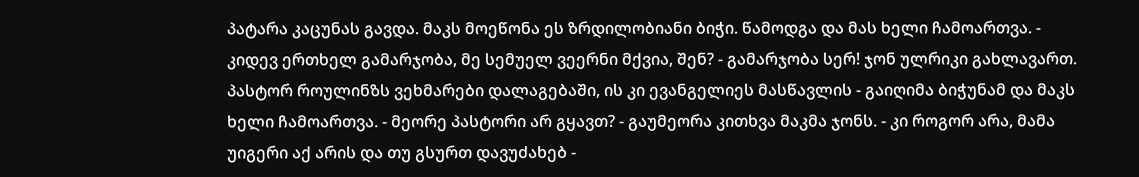პატარა კაცუნას გავდა. მაკს მოეწონა ეს ზრდილობიანი ბიჭი. წამოდგა და მას ხელი ჩამოართვა. - კიდევ ერთხელ გამარჯობა, მე სემუელ ვეერნი მქვია, შენ? - გამარჯობა სერ! ჯონ ულრიკი გახლავართ. პასტორ როულინზს ვეხმარები დალაგებაში, ის კი ევანგელიეს მასწავლის - გაიღიმა ბიჭუნამ და მაკს ხელი ჩამოართვა. - მეორე პასტორი არ გყავთ? - გაუმეორა კითხვა მაკმა ჯონს. - კი როგორ არა, მამა უიგერი აქ არის და თუ გსურთ დავუძახებ -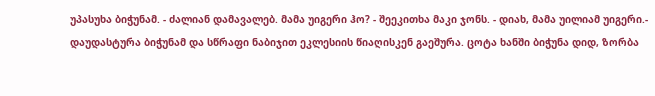უპასუხა ბიჭუნამ. - ძალიან დამავალებ. მამა უიგერი ჰო? - შეეკითხა მაკი ჯონს. - დიახ, მამა უილიამ უიგერი.- დაუდასტურა ბიჭუნამ და სწრაფი ნაბიჯით ეკლესიის წიაღისკენ გაეშურა. ცოტა ხანში ბიჭუნა დიდ, ზორბა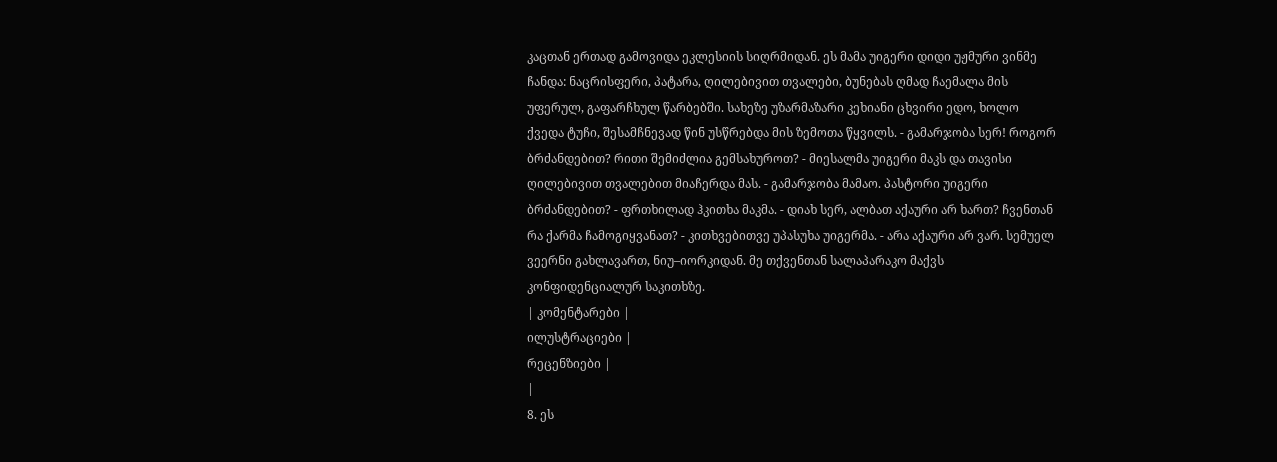კაცთან ერთად გამოვიდა ეკლესიის სიღრმიდან. ეს მამა უიგერი დიდი უჟმური ვინმე ჩანდა: ნაცრისფერი, პატარა, ღილებივით თვალები, ბუნებას ღმად ჩაემალა მის უფერულ, გაფარჩხულ წარბებში. სახეზე უზარმაზარი კეხიანი ცხვირი ედო, ხოლო ქვედა ტუჩი, შესამჩნევად წინ უსწრებდა მის ზემოთა წყვილს. - გამარჯობა სერ! როგორ ბრძანდებით? რითი შემიძლია გემსახუროთ? - მიესალმა უიგერი მაკს და თავისი ღილებივით თვალებით მიაჩერდა მას. - გამარჯობა მამაო. პასტორი უიგერი ბრძანდებით? - ფრთხილად ჰკითხა მაკმა. - დიახ სერ, ალბათ აქაური არ ხართ? ჩვენთან რა ქარმა ჩამოგიყვანათ? - კითხვებითვე უპასუხა უიგერმა. - არა აქაური არ ვარ. სემუელ ვეერნი გახლავართ, ნიუ–იორკიდან. მე თქვენთან სალაპარაკო მაქვს კონფიდენციალურ საკითხზე.
| კომენტარები |
ილუსტრაციები |
რეცენზიები |
|
8. ეს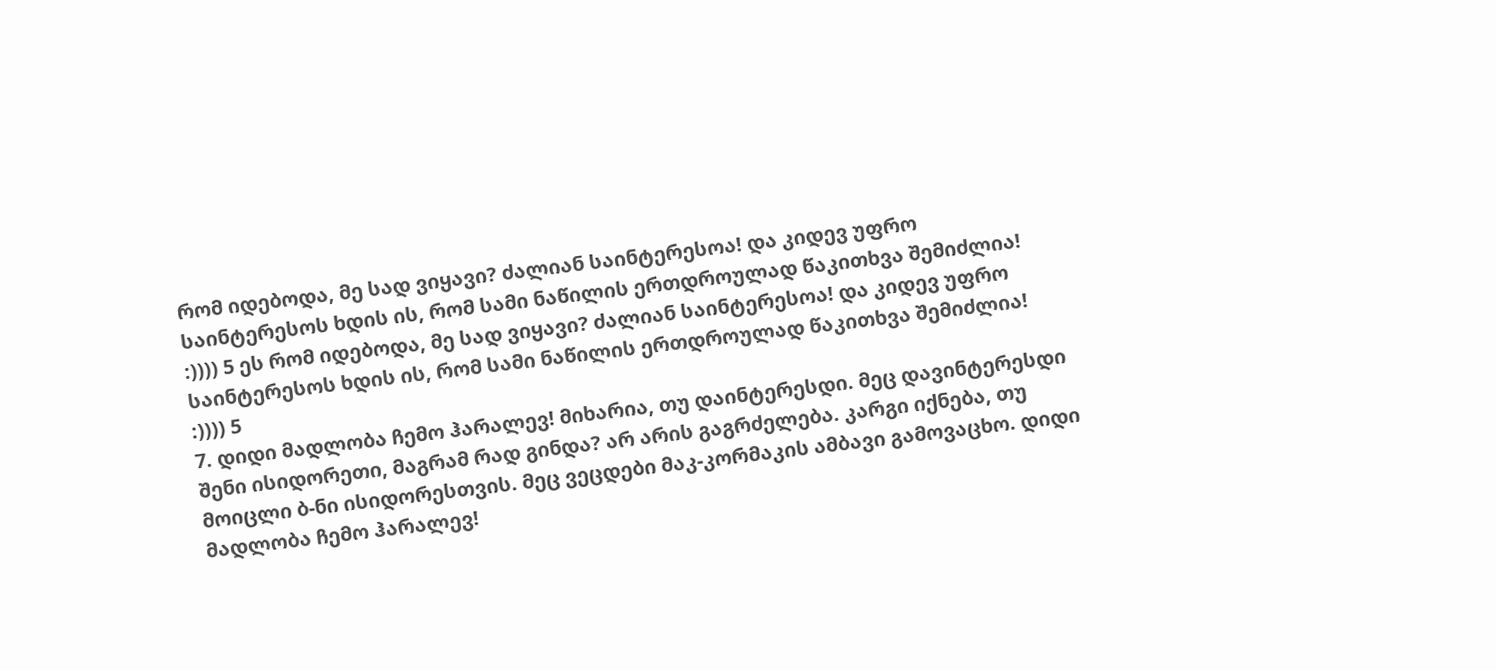რომ იდებოდა, მე სად ვიყავი? ძალიან საინტერესოა! და კიდევ უფრო საინტერესოს ხდის ის, რომ სამი ნაწილის ერთდროულად წაკითხვა შემიძლია! :)))) 5 ეს რომ იდებოდა, მე სად ვიყავი? ძალიან საინტერესოა! და კიდევ უფრო საინტერესოს ხდის ის, რომ სამი ნაწილის ერთდროულად წაკითხვა შემიძლია! :)))) 5
7. დიდი მადლობა ჩემო ჰარალევ! მიხარია, თუ დაინტერესდი. მეც დავინტერესდი შენი ისიდორეთი, მაგრამ რად გინდა? არ არის გაგრძელება. კარგი იქნება, თუ მოიცლი ბ-ნი ისიდორესთვის. მეც ვეცდები მაკ-კორმაკის ამბავი გამოვაცხო. დიდი მადლობა ჩემო ჰარალევ!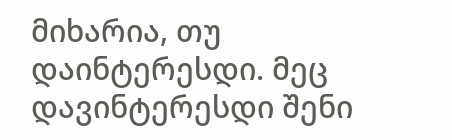მიხარია, თუ დაინტერესდი. მეც დავინტერესდი შენი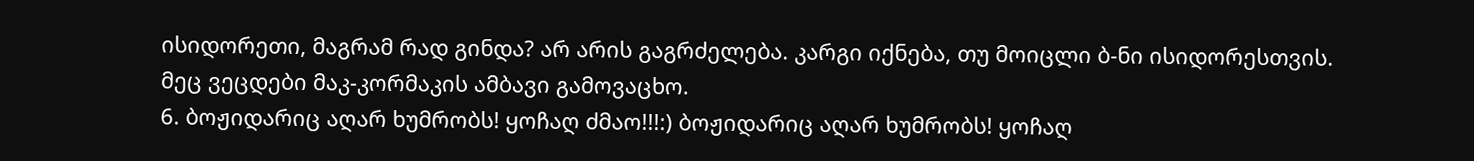ისიდორეთი, მაგრამ რად გინდა? არ არის გაგრძელება. კარგი იქნება, თუ მოიცლი ბ-ნი ისიდორესთვის. მეც ვეცდები მაკ-კორმაკის ამბავი გამოვაცხო.
6. ბოჟიდარიც აღარ ხუმრობს! ყოჩაღ ძმაო!!!:) ბოჟიდარიც აღარ ხუმრობს! ყოჩაღ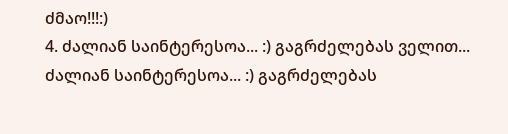ძმაო!!!:)
4. ძალიან საინტერესოა... :) გაგრძელებას ველით... ძალიან საინტერესოა... :) გაგრძელებას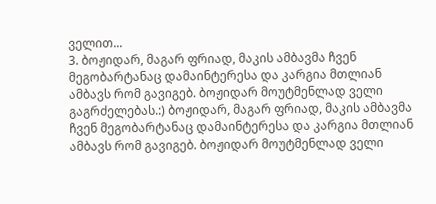ველით...
3. ბოჟიდარ, მაგარ ფრიად, მაკის ამბავმა ჩვენ მეგობარტანაც დამაინტერესა და კარგია მთლიან ამბავს რომ გავიგებ. ბოჟიდარ მოუტმენლად ველი გაგრძელებას.:) ბოჟიდარ, მაგარ ფრიად, მაკის ამბავმა ჩვენ მეგობარტანაც დამაინტერესა და კარგია მთლიან ამბავს რომ გავიგებ. ბოჟიდარ მოუტმენლად ველი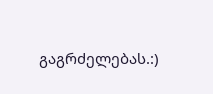გაგრძელებას.:)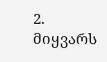2. მიყვარს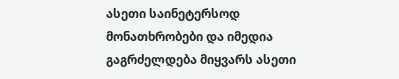ასეთი საინეტერსოდ მონათხრობები და იმედია გაგრძელდება მიყვარს ასეთი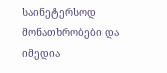საინეტერსოდ მონათხრობები და იმედია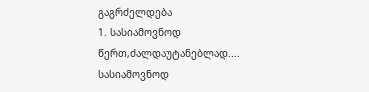გაგრძელდება
1. სასიამოვნოდ წერთ,ძალდაუტანებლად.... სასიამოვნოდ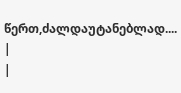წერთ,ძალდაუტანებლად....
|
|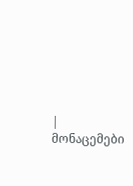| მონაცემები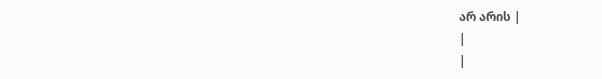არ არის |
|
|